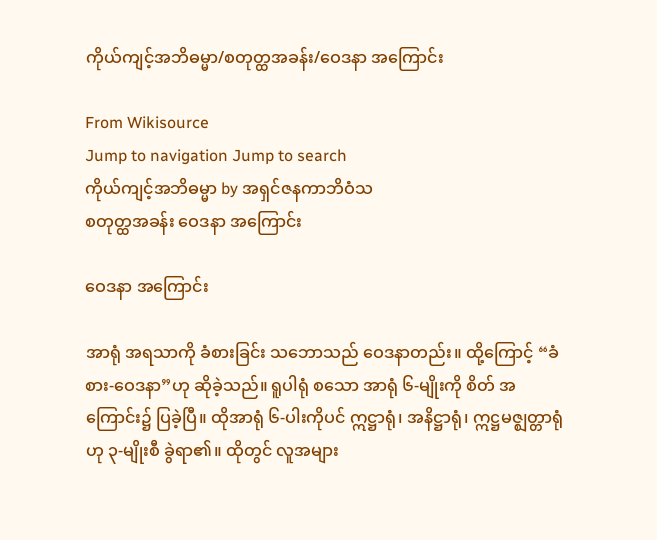ကိုယ်ကျင့်အဘိဓမ္မာ/စတုတ္ထအခန်း/ဝေဒနာ အကြောင်း

From Wikisource
Jump to navigation Jump to search
ကိုယ်ကျင့်အဘိဓမ္မာ by အရှင်ဇနကာဘိဝံသ
စတုတ္ထအခန်း ဝေဒနာ အကြောင်း

ဝေဒနာ အကြောင်း

အာရုံ အရသာကို ခံစားခြင်း သဘောသည် ဝေဒနာတည်း။ ထို့ကြောင့် “ခံစား-ဝေဒနာ”ဟု ဆိုခဲ့သည်။ ရူပါရုံ စသော အာရုံ ၆-မျိုးကို စိတ် အကြောင်း၌ ပြခဲ့ပြီ။ ထိုအာရုံ ၆-ပါးကိုပင် ဣဋ္ဌာရုံ၊ အနိဋ္ဌာရုံ၊ ဣဋ္ဌမဇ္ဈတ္တာရုံဟု ၃-မျိုးစီ ခွဲရာ၏။ ထိုတွင် လူအများ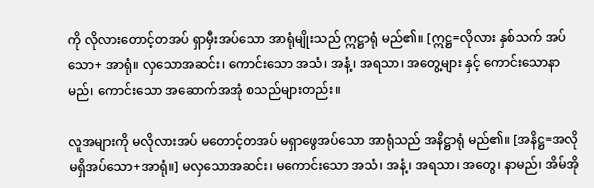ကို လိုလားတောင့်တအပ် ရှာမှီးအပ်သော အာရုံမျိုးသည် ဣဋ္ဌာရုံ မည်၏။ [ဣဋ္ဌ=လိုလား နှစ်သက် အပ်သော+ အာရုံ။ လှသောအဆင်း၊ ကောင်းသော အသံ၊ အနံ့၊ အရသာ၊ အတွေ့များ နှင့် ကောင်းသောနာမည်၊ ကောင်းသော အဆောက်အအုံ စသည်များတည်း။

လူအများကို မလိုလားအပ် မတောင့်တအပ် မရှာဖွေအပ်သော အာရုံသည် အနိဋ္ဌာရုံ မည်၏။ [အနိဋ္ဌ=အလိုမရှိအပ်သော+အာရုံ။] မလှသောအဆင်း၊ မကောင်းသော အသံ၊ အနံ့၊ အရသာ၊ အတွေ၊ နာမည်၊ အိမ်အို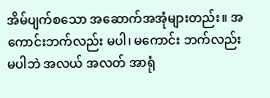အိမ်ပျက်စသော အဆောက်အအုံများတည်း။ အကောင်းဘက်လည်း မပါ၊ မကောင်း ဘက်လည်း မပါဘဲ အလယ် အလတ် အာရုံ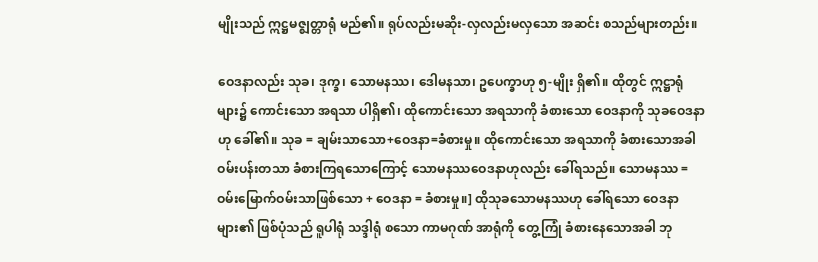မျိုးသည် ဣဋ္ဌမဇ္ဈတ္တာရုံ မည်၏။ ရုပ်လည်းမဆိုး-လှလည်းမလှသော အဆင်း စသည်များတည်း။

ဝေဒနာလည်း သုခ၊ ဒုက္ခ၊ သောမနဿ၊ ဒေါမနသာ၊ ဥပေက္ခာဟု ၅-မျိုး ရှိ၏။ ထိုတွင် ဣဋ္ဌာရုံများ၌ ကောင်းသော အရသာ ပါရှိ၏၊ ထိုကောင်းသော အရသာကို ခံစားသော ဝေဒနာကို သုခဝေဒနာဟု ခေါ်၏။ သုခ = ချမ်းသာသော+ဝေဒနာ=ခံစားမှု။ ထိုကောင်းသော အရသာကို ခံစားသောအခါ ဝမ်းပန်းတသာ ခံစားကြရသောကြောင့် သောမနဿဝေဒနာဟုလည်း ခေါ်ရသည်။ သောမနဿ = ဝမ်းမြောက်ဝမ်းသာဖြစ်သော + ဝေဒနာ = ခံစားမှု။] ထိုသုခသောမနဿဟု ခေါ်ရသော ဝေဒနာများ၏ ဖြစ်ပုံသည် ရူပါရုံ သဒ္ဒါရုံ စသော ကာမဂုဏ် အာရုံကို တွေ့ကြုံ ခံစားနေသောအခါ ဘု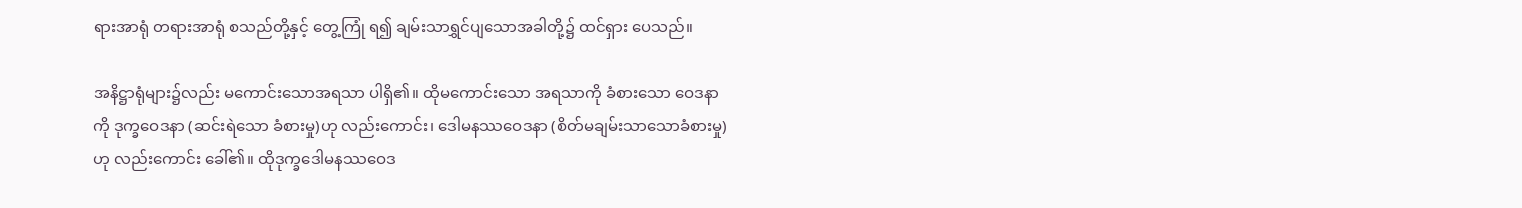ရားအာရုံ တရားအာရုံ စသည်တို့နှင့် တွေ့ကြုံ ရ၍ ချမ်းသာရွှင်ပျသောအခါတို့၌ ထင်ရှား ပေသည်။

အနိဋ္ဌာရုံများ၌လည်း မကောင်းသောအရသာ ပါရှိ၏။ ထိုမကောင်းသော အရသာကို ခံစားသော ဝေဒနာကို ဒုက္ခဝေဒနာ (ဆင်းရဲသော ခံစားမှု)ဟု လည်းကောင်း၊ ဒေါမနဿဝေဒနာ (စိတ်မချမ်းသာသောခံစားမှု)ဟု လည်းကောင်း ခေါ်၏။ ထိုဒုက္ခဒေါမနဿဝေဒ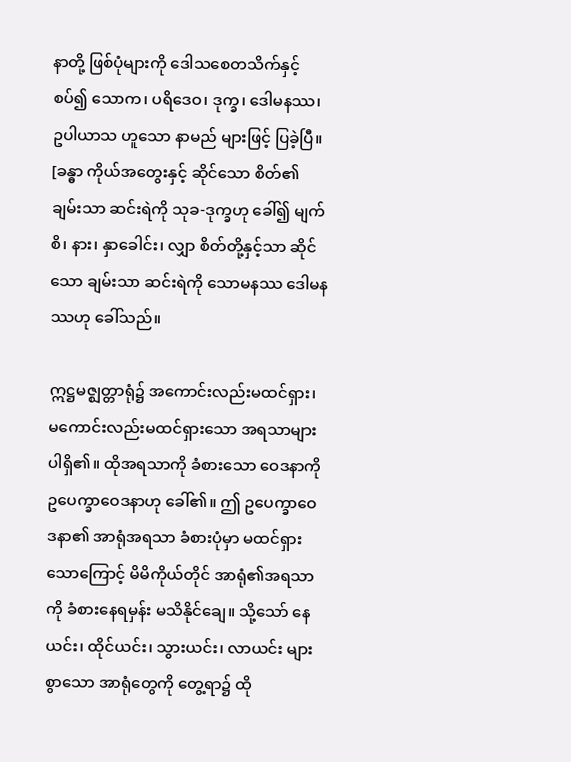နာတို့ ဖြစ်ပုံများကို ဒေါသစေတသိက်နှင့် စပ်၍ သောက၊ ပရိဒေဝ၊ ဒုက္ခ၊ ဒေါမနဿ၊ ဥပါယာသ ဟူသော နာမည် များဖြင့် ပြခဲ့ပြီ။ [ခန္ဓာ ကိုယ်အတွေးနှင့် ဆိုင်သော စိတ်၏ ချမ်းသာ ဆင်းရဲကို သုခ-ဒုက္ခဟု ခေါ်၍ မျက်စိ၊ နား၊ နှာခေါင်း၊ လျှာ စိတ်တို့နှင့်သာ ဆိုင်သော ချမ်းသာ ဆင်းရဲကို သောမနဿ ဒေါမနဿဟု ခေါ်သည်။

ဣဋ္ဌမဇ္ဈတ္တာရုံ၌ အကောင်းလည်းမထင်ရှား၊ မကောင်းလည်းမထင်ရှားသော အရသာများ ပါရှိ၏။ ထိုအရသာကို ခံစားသော ဝေဒနာကို ဥပေက္ခာဝေဒနာဟု ခေါ်၏။ ဤ ဥပေက္ခာဝေဒနာ၏ အာရုံအရသာ ခံစားပုံမှာ မထင်ရှားသောကြောင့် မိမိကိုယ်တိုင် အာရုံ၏အရသာကို ခံစားနေရမှန်း မသိနိုင်ချေ။ သို့သော် နေယင်း၊ ထိုင်ယင်း၊ သွားယင်း၊ လာယင်း များစွာသော အာရုံတွေကို တွေ့ရာ၌ ထို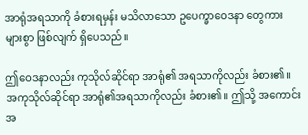အာရုံအရသာကို ခံစားရမှန်း မသိလာသော ဥပေက္ခာဝေဒနာ တွေကား များစွာ ဖြစ်လျက် ရှိပေသည်။

ဤဝေဒနာလည်း ကုသိုလ်ဆိုင်ရာ အာရုံ၏ အရသာကိုလည်း ခံစား၏။ အကုသိုလ်ဆိုင်ရာ အာရုံ၏အရသာကိုလည်း ခံစား၏။ ဤသို့ အကောင်း အ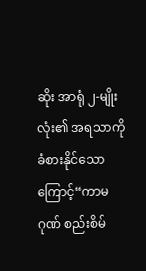ဆိုး အာရုံ ၂-မျိုးလုံး၏ အရသာကို ခံစားနိုင်သောကြောင့်“ကာမဂုဏ် စည်းစိမ်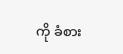ကို ခံစား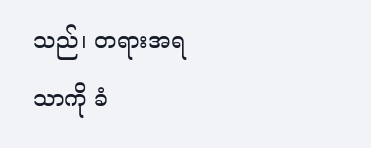သည်၊ တရားအရသာကို ခံ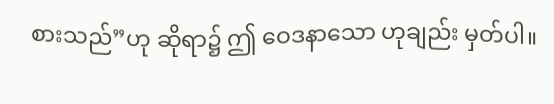စားသည်”ဟု ဆိုရာ၌ ဤ ဝေဒနာသော ဟုချည်း မှတ်ပါ။